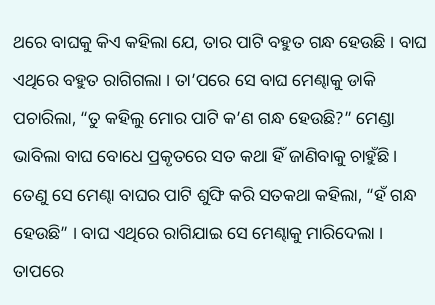ଥରେ ବାଘକୁ କିଏ କହିଲା ଯେ, ତାର ପାଟି ବହୁତ ଗନ୍ଧ ହେଉଛି । ବାଘ ଏଥିରେ ବହୁତ ରାଗିଗଲା । ତା’ପରେ ସେ ବାଘ ମେଣ୍ଢାକୁ ଡାକି ପଚାରିଲା, “ତୁ କହିଲୁ ମୋର ପାଟି କ’ଣ ଗନ୍ଧ ହେଉଛି?” ମେଣ୍ଡା ଭାବିଲା ବାଘ ବୋଧେ ପ୍ରକୃତରେ ସତ କଥା ହିଁ ଜାଣିବାକୁ ଚାହୁଁଛି । ତେଣୁ ସେ ମେଣ୍ଢା ବାଘର ପାଟି ଶୁଙ୍ଘି କରି ସତକଥା କହିଲା, “ହଁ ଗନ୍ଧ ହେଉଛି” । ବାଘ ଏଥିରେ ରାଗିଯାଇ ସେ ମେଣ୍ଢାକୁ ମାରିଦେଲା ।
ତାପରେ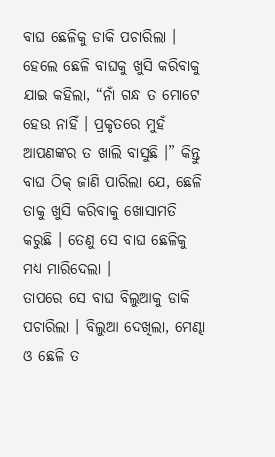ବାଘ ଛେଳିକୁ ଡାକି ପଚାରିଲା । ହେଲେ ଛେଳି ବାଘକୁ ଖୁସି କରିବାକୁ ଯାଇ କହିଲା, “ନାଁ ଗନ୍ଧ ତ ମୋଟେ ହେଉ ନାହିଁ । ପ୍ରକୃତରେ ମୁହଁ ଆପଣଙ୍କର ତ ଖାଲି ବାସୁଛି ।” କିନ୍ତୁ ବାଘ ଠିକ୍ ଜାଣି ପାରିଲା ଯେ, ଛେଳି ତାକୁ ଖୁସି କରିବାକୁ ଖୋସାମତି କରୁଛି । ତେଣୁ ସେ ବାଘ ଛେଳିକୁ ମଧ୍ୟ ମାରିଦେଲା ।
ତାପରେ ସେ ବାଘ ବିଲୁଆକୁ ଡାକି ପଚାରିଲା । ବିଲୁଆ ଦେଖିଲା, ମେଣ୍ଢା ଓ ଛେଳି ତ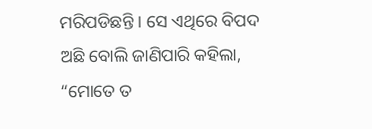ମରିପଡିଛନ୍ତି । ସେ ଏଥିରେ ବିପଦ ଅଛି ବୋଲି ଜାଣିପାରି କହିଲା, “ମୋତେ ତ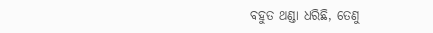ବହୁତ ଥଣ୍ଡା ଧରିଛି, ତେଣୁ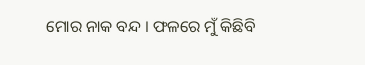ମୋର ନାକ ବନ୍ଦ । ଫଳରେ ମୁଁ କିଛିବି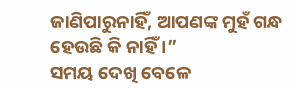ଜାଣିପାରୁନାହିଁ, ଆପଣଙ୍କ ମୁହଁ ଗନ୍ଧ ହେଉଛି କି ନାହିଁ ।”
ସମୟ ଦେଖି ବେଳେ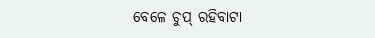ବେଳେ ଚୁପ୍ ରହିବାଟା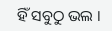ହିଁ ସବୁଠୁ ଭଲ ।